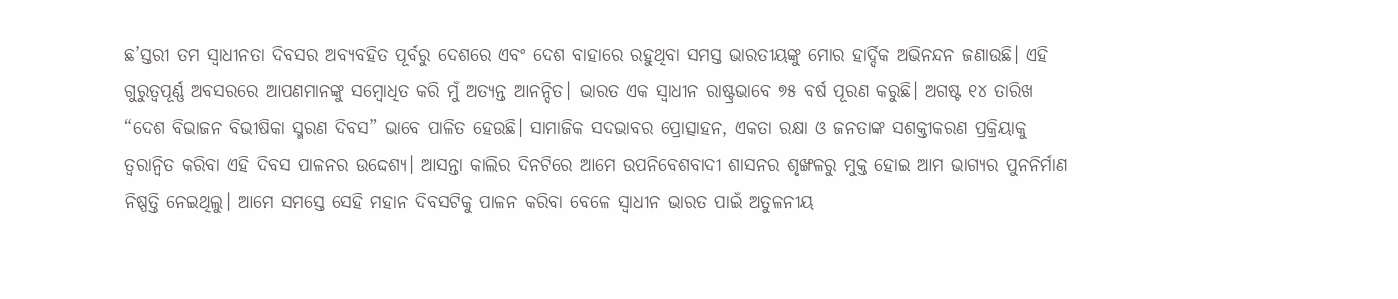ଛ’ସ୍ତରୀ ତମ ସ୍ୱାଧୀନତା ଦିବସର ଅବ୍ୟବହିତ ପୂର୍ବରୁ ଦେଶରେ ଏବଂ ଦେଶ ବାହାରେ ରହୁଥିବା ସମସ୍ତ ଭାରତୀୟଙ୍କୁ ମୋର ହାର୍ଦ୍ଦିକ ଅଭିନନ୍ଦନ ଜଣାଉଛି। ଏହି ଗୁରୁତ୍ୱପୂର୍ଣ୍ଣ ଅବସରରେ ଆପଣମାନଙ୍କୁ ସମ୍ବୋଧିତ କରି ମୁଁ ଅତ୍ୟନ୍ତ ଆନନ୍ଦିତ। ଭାରତ ଏକ ସ୍ୱାଧୀନ ରାଷ୍ଟ୍ରଭାବେ ୭୫ ବର୍ଷ ପୂରଣ କରୁଛି। ଅଗଷ୍ଟ ୧୪ ତାରିଖ “ଦେଶ ବିଭାଜନ ବିଭୀଷିକା ସ୍ମରଣ ଦିବସ” ଭାବେ ପାଳିତ ହେଉଛି। ସାମାଜିକ ସଦଭାବର ପ୍ରୋତ୍ସାହନ, ଏକତା ରକ୍ଷା ଓ ଜନତାଙ୍କ ସଶକ୍ତୀକରଣ ପ୍ରକ୍ରିୟାକୁ ତ୍ୱରାନ୍ୱିତ କରିବା ଏହି ଦିବସ ପାଳନର ଉଦ୍ଦେଶ୍ୟ। ଆସନ୍ତା କାଲିର ଦିନଟିରେ ଆମେ ଉପନିବେଶବାଦୀ ଶାସନର ଶୃଙ୍ଖଳରୁ ମୁକ୍ତ ହୋଇ ଆମ ଭାଗ୍ୟର ପୁନନିର୍ମାଣ ନିଷ୍ପତ୍ତି ନେଇଥିଲୁ। ଆମେ ସମସ୍ତେ ସେହି ମହାନ ଦିବସଟିକୁ ପାଳନ କରିବା ବେଳେ ସ୍ୱାଧୀନ ଭାରତ ପାଇଁ ଅତୁଳନୀୟ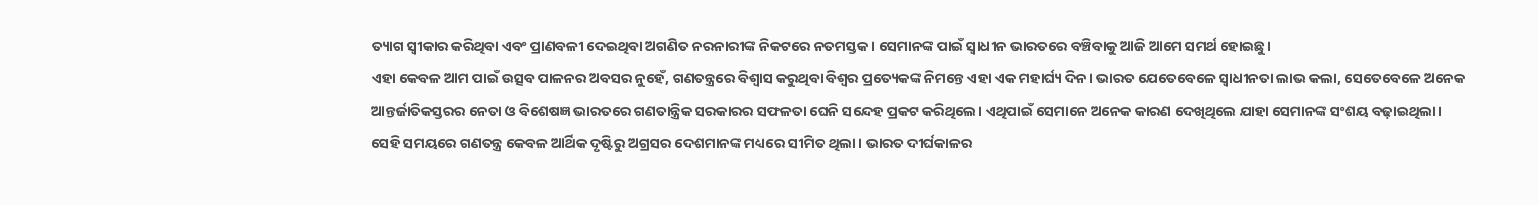ତ୍ୟାଗ ସ୍ୱୀକାର କରିଥିବା ଏବଂ ପ୍ରାଣବଳୀ ଦେଇଥିବା ଅଗଣିତ ନରନାରୀଙ୍କ ନିକଟରେ ନତମସ୍ତକ। ସେମାନଙ୍କ ପାଇଁ ସ୍ୱାଧୀନ ଭାରତରେ ବଞ୍ଚିବାକୁ ଆଜି ଆମେ ସମର୍ଥ ହୋଇଛୁ।
ଏହା କେବଳ ଆମ ପାଇଁ ଉତ୍ସବ ପାଳନର ଅବସର ନୁହେଁ, ଗଣତନ୍ତ୍ରରେ ବିଶ୍ୱାସ କରୁଥିବା ବିଶ୍ୱର ପ୍ରତ୍ୟେକଙ୍କ ନିମନ୍ତେ ଏହା ଏକ ମହାର୍ଘ୍ୟ ଦିନ। ଭାରତ ଯେତେବେଳେ ସ୍ୱାଧୀନତା ଲାଭ କଲା, ସେତେବେଳେ ଅନେକ ଆନ୍ତର୍ଜାତିକସ୍ତରର ନେତା ଓ ବିଶେଷଜ୍ଞ ଭାରତରେ ଗଣତାନ୍ତ୍ରିକ ସରକାରର ସଫଳତା ଘେନି ସନ୍ଦେହ ପ୍ରକଟ କରିଥିଲେ। ଏଥିପାଇଁ ସେମାନେ ଅନେକ କାରଣ ଦେଖିଥିଲେ ଯାହା ସେମାନଙ୍କ ସଂଶୟ ବଢ଼ାଇଥିଲା। ସେହି ସମୟରେ ଗଣତନ୍ତ୍ର କେବଳ ଆର୍ଥିକ ଦୃଷ୍ଟିରୁ ଅଗ୍ରସର ଦେଶମାନଙ୍କ ମଧ୍ୟରେ ସୀମିତ ଥିଲା। ଭାରତ ଦୀର୍ଘକାଳର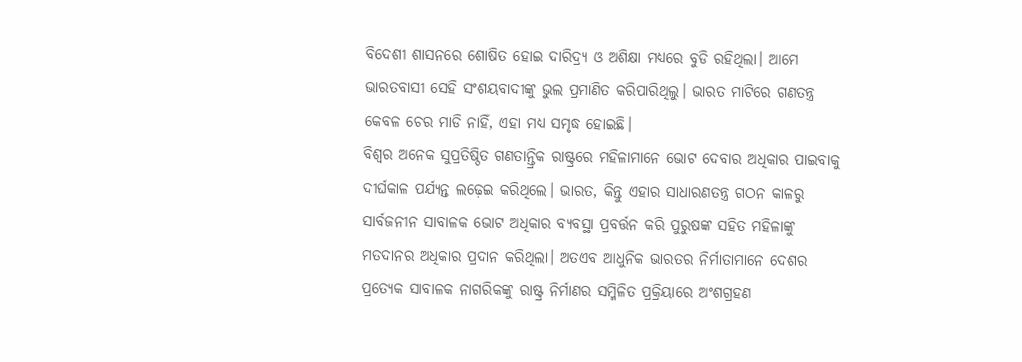ବିଦେଶୀ ଶାସନରେ ଶୋଷିତ ହୋଇ ଦାରିଦ୍ର୍ୟ ଓ ଅଶିକ୍ଷା ମଧ୍ୟରେ ବୁଡି ରହିଥିଲା। ଆମେ ଭାରତବାସୀ ସେହି ସଂଶୟବାଦୀଙ୍କୁ ଭୁଲ ପ୍ରମାଣିତ କରିପାରିଥିଲୁ। ଭାରତ ମାଟିରେ ଗଣତନ୍ତ୍ର କେବଳ ଚେର ମାଡି ନାହିଁ, ଏହା ମଧ୍ୟ ସମୃଦ୍ଧ ହୋଇଛି।
ବିଶ୍ୱର ଅନେକ ସୁପ୍ରତିଷ୍ଠିତ ଗଣତାନ୍ତ୍ରିକ ରାଷ୍ଟ୍ରରେ ମହିଳାମାନେ ଭୋଟ ଦେବାର ଅଧିକାର ପାଇବାକୁ ଦୀର୍ଘକାଳ ପର୍ଯ୍ୟନ୍ତ ଲଢ଼େଇ କରିଥିଲେ। ଭାରତ, କିନ୍ତୁ ଏହାର ସାଧାରଣତନ୍ତ୍ର ଗଠନ କାଳରୁ ସାର୍ବଜନୀନ ସାବାଳକ ଭୋଟ ଅଧିକାର ବ୍ୟବସ୍ଥା ପ୍ରବର୍ତ୍ତନ କରି ପୁରୁଷଙ୍କ ସହିତ ମହିଳାଙ୍କୁ ମତଦାନର ଅଧିକାର ପ୍ରଦାନ କରିଥିଲା। ଅତଏବ ଆଧୁନିକ ଭାରତର ନିର୍ମାତାମାନେ ଦେଶର ପ୍ରତ୍ୟେକ ସାବାଳକ ନାଗରିକଙ୍କୁ ରାଷ୍ଟ୍ର ନିର୍ମାଣର ସମ୍ମିଳିତ ପ୍ରକ୍ରିୟାରେ ଅଂଶଗ୍ରହଣ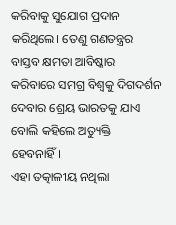କରିବାକୁ ସୁଯୋଗ ପ୍ରଦାନ କରିଥିଲେ। ତେଣୁ ଗଣତନ୍ତ୍ରର ବାସ୍ତବ କ୍ଷମତା ଆବିଷ୍କାର କରିବାରେ ସମଗ୍ର ବିଶ୍ୱକୁ ଦିଗଦର୍ଶନ ଦେବାର ଶ୍ରେୟ ଭାରତକୁ ଯାଏ ବୋଲି କହିଲେ ଅତ୍ୟୁକ୍ତି ହେବନାହିଁ।
ଏହା ତତ୍କାଳୀୟ ନଥିଲା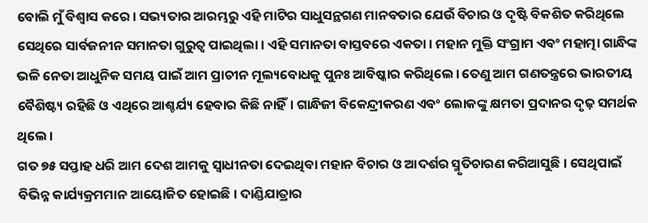ବୋଲି ମୁଁ ବିଶ୍ୱାସ କରେ। ସଭ୍ୟତାର ଆରମ୍ଭରୁ ଏହି ମାଟିର ସାଧୁସନ୍ଥଗଣ ମାନବତାର ଯେଉଁ ବିଚାର ଓ ଦୃଷ୍ଟି ବିକଶିତ କରିଥିଲେ ସେଥିରେ ସାର୍ବଜନୀନ ସମାନତା ଗୁରୁତ୍ୱ ପାଇଥିଲା। ଏହି ସମାନତା ବାସ୍ତବରେ ଏକତା। ମହାନ ମୁକ୍ତି ସଂଗ୍ରାମ ଏବଂ ମହାତ୍ମା ଗାନ୍ଧିଙ୍କ ଭଳି ନେତା ଆଧୁନିକ ସମୟ ପାଇଁ ଆମ ପ୍ରାଚୀନ ମୂଲ୍ୟବୋଧକୁ ପୁନଃ ଆବିଷ୍କାର କରିଥିଲେ। ତେଣୁ ଆମ ଗଣତନ୍ତ୍ରରେ ଭାରତୀୟ ବୈଶିଷ୍ଟ୍ୟ ରହିଛି ଓ ଏଥିରେ ଆଶ୍ଚର୍ଯ୍ୟ ହେବାର କିଛି ନାହିଁ। ଗାନ୍ଧିଜୀ ବିକେନ୍ଦ୍ରୀକରଣ ଏବଂ ଲୋକଙ୍କୁ କ୍ଷମତା ପ୍ରଦାନର ଦୃଢ଼ ସମର୍ଥକ ଥିଲେ।
ଗତ ୭୫ ସପ୍ତାହ ଧରି ଆମ ଦେଶ ଆମକୁ ସ୍ୱାଧୀନତା ଦେଇଥିବା ମହାନ ବିଚାର ଓ ଆଦର୍ଶର ସ୍ମୃତିଚାରଣ କରିଆସୁଛି। ସେଥିପାଇଁ ବିଭିନ୍ନ କାର୍ଯ୍ୟକ୍ରମମାନ ଆୟୋଜିତ ହୋଇଛି। ଦାଣ୍ଡିଯାତ୍ରାର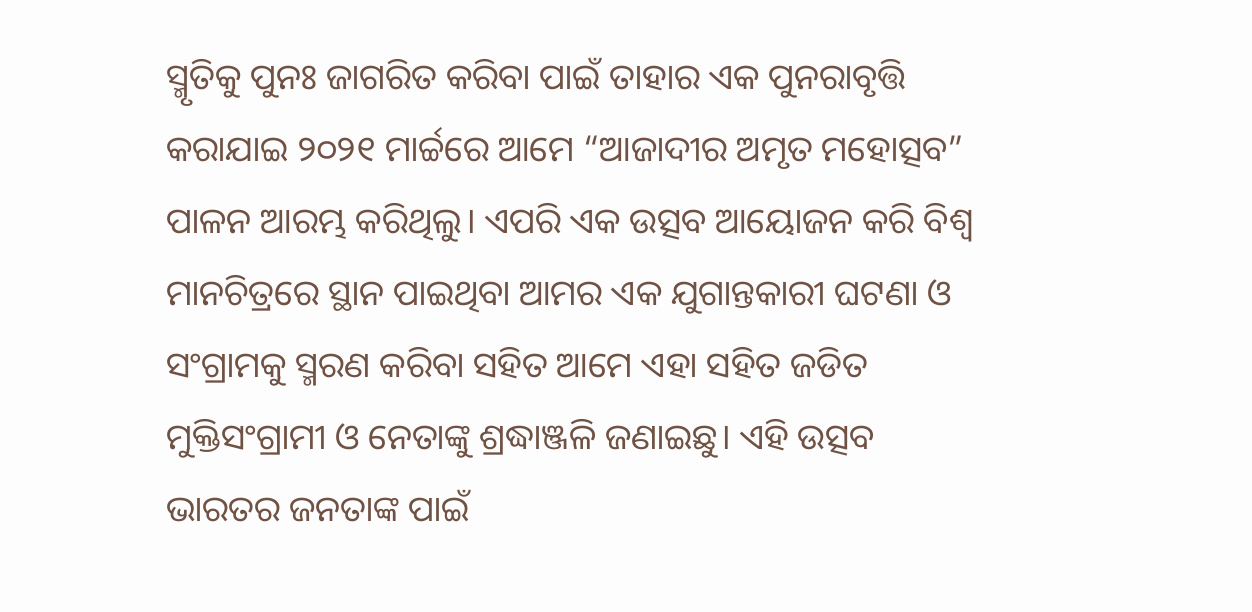ସ୍ମୃତିକୁ ପୁନଃ ଜାଗରିତ କରିବା ପାଇଁ ତାହାର ଏକ ପୁନରାବୃତ୍ତି କରାଯାଇ ୨୦୨୧ ମାର୍ଚ୍ଚରେ ଆମେ “ଆଜାଦୀର ଅମୃତ ମହୋତ୍ସବ” ପାଳନ ଆରମ୍ଭ କରିଥିଲୁ। ଏପରି ଏକ ଉତ୍ସବ ଆୟୋଜନ କରି ବିଶ୍ୱ ମାନଚିତ୍ରରେ ସ୍ଥାନ ପାଇଥିବା ଆମର ଏକ ଯୁଗାନ୍ତକାରୀ ଘଟଣା ଓ ସଂଗ୍ରାମକୁ ସ୍ମରଣ କରିବା ସହିତ ଆମେ ଏହା ସହିତ ଜଡିତ ମୁକ୍ତିସଂଗ୍ରାମୀ ଓ ନେତାଙ୍କୁ ଶ୍ରଦ୍ଧାଞ୍ଜଳି ଜଣାଇଛୁ। ଏହି ଉତ୍ସବ ଭାରତର ଜନତାଙ୍କ ପାଇଁ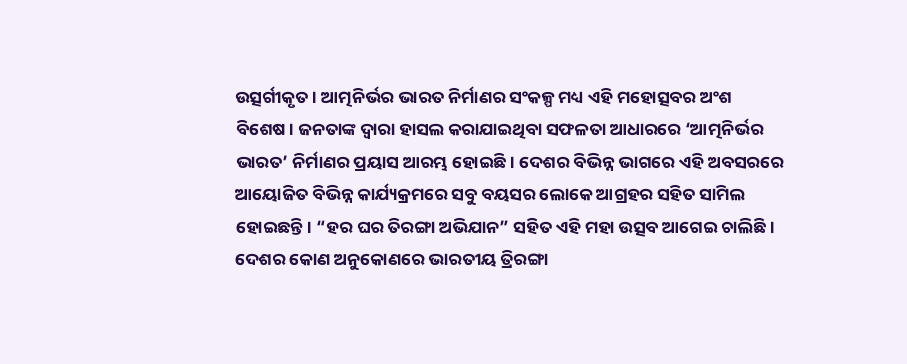ଉତ୍ସର୍ଗୀକୃତ। ଆତ୍ମନିର୍ଭର ଭାରତ ନିର୍ମାଣର ସଂକଳ୍ପ ମଧ୍ୟ ଏହି ମହୋତ୍ସବର ଅଂଶ ବିଶେଷ। ଜନତାଙ୍କ ଦ୍ୱାରା ହାସଲ କରାଯାଇଥିବା ସଫଳତା ଆଧାରରେ ‘ଆତ୍ମନିର୍ଭର ଭାରତ’ ନିର୍ମାଣର ପ୍ରୟାସ ଆରମ୍ଭ ହୋଇଛି। ଦେଶର ବିଭିନ୍ନ ଭାଗରେ ଏହି ଅବସରରେ ଆୟୋଜିତ ବିଭିନ୍ନ କାର୍ଯ୍ୟକ୍ରମରେ ସବୁ ବୟସର ଲୋକେ ଆଗ୍ରହର ସହିତ ସାମିଲ ହୋଇଛନ୍ତି। “ହର ଘର ତିରଙ୍ଗା ଅଭିଯାନ” ସହିତ ଏହି ମହା ଉତ୍ସବ ଆଗେଇ ଚାଲିଛି। ଦେଶର କୋଣ ଅନୁକୋଣରେ ଭାରତୀୟ ତ୍ରିରଙ୍ଗା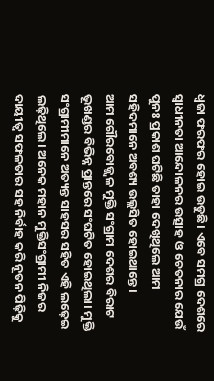ଧ୍ୱଜା ଫରଫର ହୋଇ ଉଡୁଛି। ଏବେ ସମଗ୍ର ଦେଶରେ ସ୍ୱାଧୀନତା ଆନ୍ଦୋଳନର ଉତ୍ସାହ ଓ ଚେତନାର ଯେଉଁ ପୁନଃ ପ୍ରକାଶ ଘଟିଛି ତାହା ଦେଖିଥିଲେ ଆମ ସହିଦମାନେ ଅବଶ୍ୟ ଉଲ୍ଲସିତ ହୋଇଥାନ୍ତେ।
ଆମ ଗୌରବୋଜ୍ଜ୍ୱଳ ମୁକ୍ତି ସଂଗ୍ରାମ ଦେଶର ବିରାଟ ଭୂଖଣ୍ଡର ବିଭିନ୍ନ ପ୍ରାନ୍ତରେ ସଂଘଟିତ ହୋଇଥିଲା। ମୁକ୍ତି ସଂଗ୍ରାମୀମାନେ ଅତ୍ୟନ୍ତ ସାହସର ସହିତ ଏହି ଲଢ଼େଇ ଲଢ଼ିଥିଲେ। ଅନେକ ମହାନ ମୁକ୍ତିସଂଗ୍ରାମୀ ନିଜର ଦାୟୀତ୍ୱ ସଫଳତାର ସହ ନିର୍ବାହ କରି ନୂତନ ପିଢ଼ିକୁ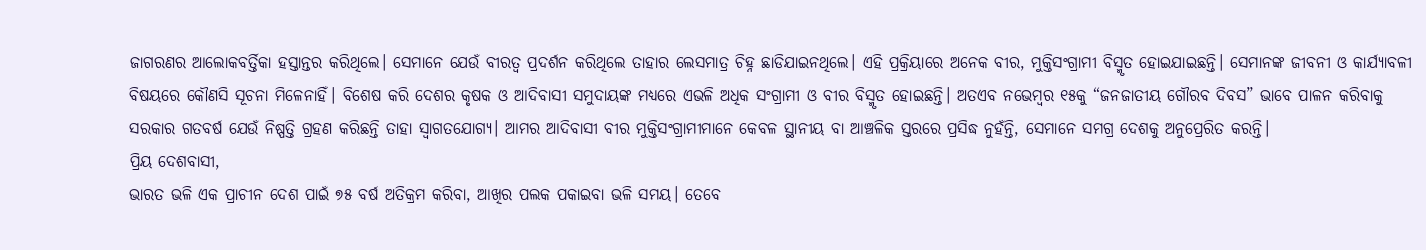ଜାଗରଣର ଆଲୋକବର୍ତ୍ତିକା ହସ୍ତାନ୍ତର କରିଥିଲେ। ସେମାନେ ଯେଉଁ ବୀରତ୍ୱ ପ୍ରଦର୍ଶନ କରିଥିଲେ ତାହାର ଲେସମାତ୍ର ଚିହ୍ନ ଛାଡିଯାଇନଥିଲେ। ଏହି ପ୍ରକ୍ରିୟାରେ ଅନେକ ବୀର, ମୁକ୍ତିସଂଗ୍ରାମୀ ବିସ୍ମୃତ ହୋଇଯାଇଛନ୍ତି। ସେମାନଙ୍କ ଜୀବନୀ ଓ କାର୍ଯ୍ୟାବଳୀ ବିଷୟରେ କୌଣସି ସୂଚନା ମିଳେନାହିଁ। ବିଶେଷ କରି ଦେଶର କୃଷକ ଓ ଆଦିବାସୀ ସମୁଦାୟଙ୍କ ମଧ୍ୟରେ ଏଭଳି ଅଧିକ ସଂଗ୍ରାମୀ ଓ ବୀର ବିସ୍ମୃତ ହୋଇଛନ୍ତି। ଅତଏବ ନଭେମ୍ବର ୧୫କୁ “ଜନଜାତୀୟ ଗୌରବ ଦିବସ” ଭାବେ ପାଳନ କରିବାକୁ ସରକାର ଗତବର୍ଷ ଯେଉଁ ନିଷ୍ପତ୍ତି ଗ୍ରହଣ କରିଛନ୍ତି ତାହା ସ୍ୱାଗତଯୋଗ୍ୟ। ଆମର ଆଦିବାସୀ ବୀର ମୁକ୍ତିସଂଗ୍ରାମୀମାନେ କେବଳ ସ୍ଥାନୀୟ ବା ଆଞ୍ଚଳିକ ସ୍ତରରେ ପ୍ରସିଦ୍ଧ ନୁହଁନ୍ତି, ସେମାନେ ସମଗ୍ର ଦେଶକୁ ଅନୁପ୍ରେରିତ କରନ୍ତି।
ପ୍ରିୟ ଦେଶବାସୀ,
ଭାରତ ଭଳି ଏକ ପ୍ରାଚୀନ ଦେଶ ପାଇଁ ୭୫ ବର୍ଷ ଅତିକ୍ରମ କରିବା, ଆଖିର ପଲକ ପକାଇବା ଭଳି ସମୟ। ତେବେ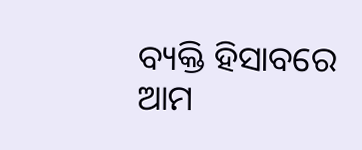ବ୍ୟକ୍ତି ହିସାବରେ ଆମ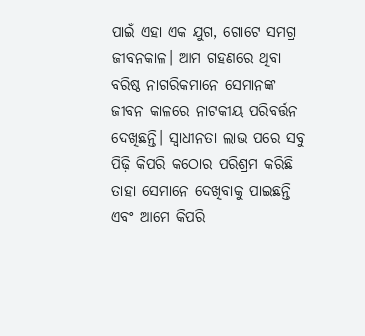ପାଇଁ ଏହା ଏକ ଯୁଗ, ଗୋଟେ ସମଗ୍ର ଜୀବନକାଳ। ଆମ ଗହଣରେ ଥିବା ବରିଷ୍ଠ ନାଗରିକମାନେ ସେମାନଙ୍କ ଜୀବନ କାଳରେ ନାଟକୀୟ ପରିବର୍ତ୍ତନ ଦେଖିଛନ୍ତି। ସ୍ୱାଧୀନତା ଲାଭ ପରେ ସବୁ ପିଢ଼ି କିପରି କଠୋର ପରିଶ୍ରମ କରିଛି ତାହା ସେମାନେ ଦେଖିବାକୁ ପାଇଛନ୍ତି ଏବଂ ଆମେ କିପରି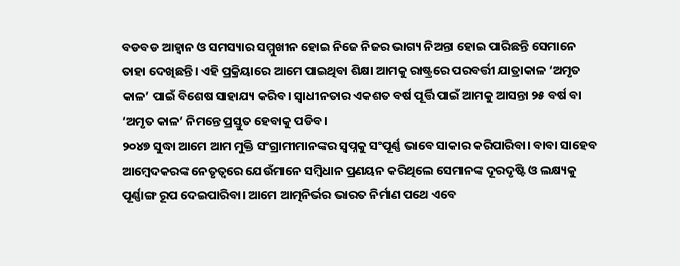ବଡବଡ ଆହ୍ୱାନ ଓ ସମସ୍ୟାର ସମ୍ମୁଖୀନ ହୋଇ ନିଜେ ନିଜର ଭାଗ୍ୟ ନିଅନ୍ତା ହୋଇ ପାରିଛନ୍ତି ସେମାନେ ତାହା ଦେଖିଛନ୍ତି। ଏହି ପ୍ରକ୍ରିୟାରେ ଆମେ ପାଇଥିବା ଶିକ୍ଷା ଆମକୁ ରାଷ୍ଟ୍ରରେ ପରବର୍ତ୍ତୀ ଯାତ୍ରାକାଳ ‘ଅମୃତ କାଳ’ ପାଇଁ ବିଶେଷ ସାହାଯ୍ୟ କରିବ। ସ୍ୱାଧୀନତାର ଏକଶତ ବର୍ଷ ପୂର୍ତ୍ତି ପାଇଁ ଆମକୁ ଆସନ୍ତା ୨୫ ବର୍ଷ ବା ‘ଅମୃତ କାଳ’ ନିମନ୍ତେ ପ୍ରସ୍ତୁତ ହେବାକୁ ପଡିବ।
୨୦୪୭ ସୁଦ୍ଧା ଆମେ ଆମ ମୁକ୍ତି ସଂଗ୍ରାମୀମାନଙ୍କର ସ୍ୱପ୍ନକୁ ସଂପୂର୍ଣ୍ଣ ଭାବେ ସାକାର କରିପାରିବା। ବାବା ସାହେବ ଆମ୍ବେଦକରଙ୍କ ନେତୃତ୍ୱରେ ଯେଉଁମାନେ ସମ୍ବିଧାନ ପ୍ରଣୟନ କରିଥିଲେ ସେମାନଙ୍କ ଦୂରଦୃଷ୍ଟି ଓ ଲକ୍ଷ୍ୟକୁ ପୂର୍ଣ୍ଣାଙ୍ଗ ରୂପ ଦେଇପାରିବା। ଆମେ ଆତ୍ମନିର୍ଭର ଭାରତ ନିର୍ମାଣ ପଥେ ଏବେ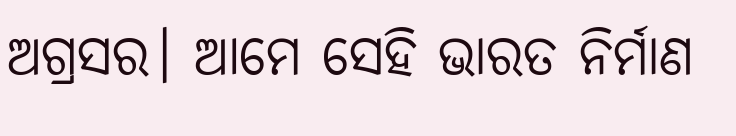ଅଗ୍ରସର। ଆମେ ସେହି ଭାରତ ନିର୍ମାଣ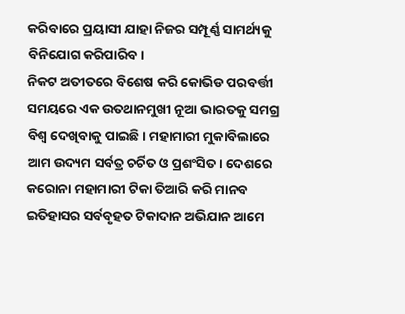କରିବାରେ ପ୍ରୟାସୀ ଯାହା ନିଜର ସମ୍ପୂର୍ଣ୍ଣ ସାମର୍ଥ୍ୟକୁ ବିନିଯୋଗ କରିପାରିବ।
ନିକଟ ଅତୀତରେ ବିଶେଷ କରି କୋଭିଡ ପରବର୍ତ୍ତୀ ସମୟରେ ଏକ ଉତଥାନମୁଖୀ ନୂଆ ଭାରତକୁ ସମଗ୍ର ବିଶ୍ୱ ଦେଖିବାକୁ ପାଇଛି। ମହାମାରୀ ମୁକାବିଲାରେ ଆମ ଉଦ୍ୟମ ସର୍ବତ୍ର ଚର୍ଚିତ ଓ ପ୍ରଶଂସିତ। ଦେଶରେ କରୋନା ମହାମାରୀ ଟିକା ତିଆରି କରି ମାନବ ଇତିହାସର ସର୍ବବୃହତ ଟିକାଦାନ ଅଭିଯାନ ଆମେ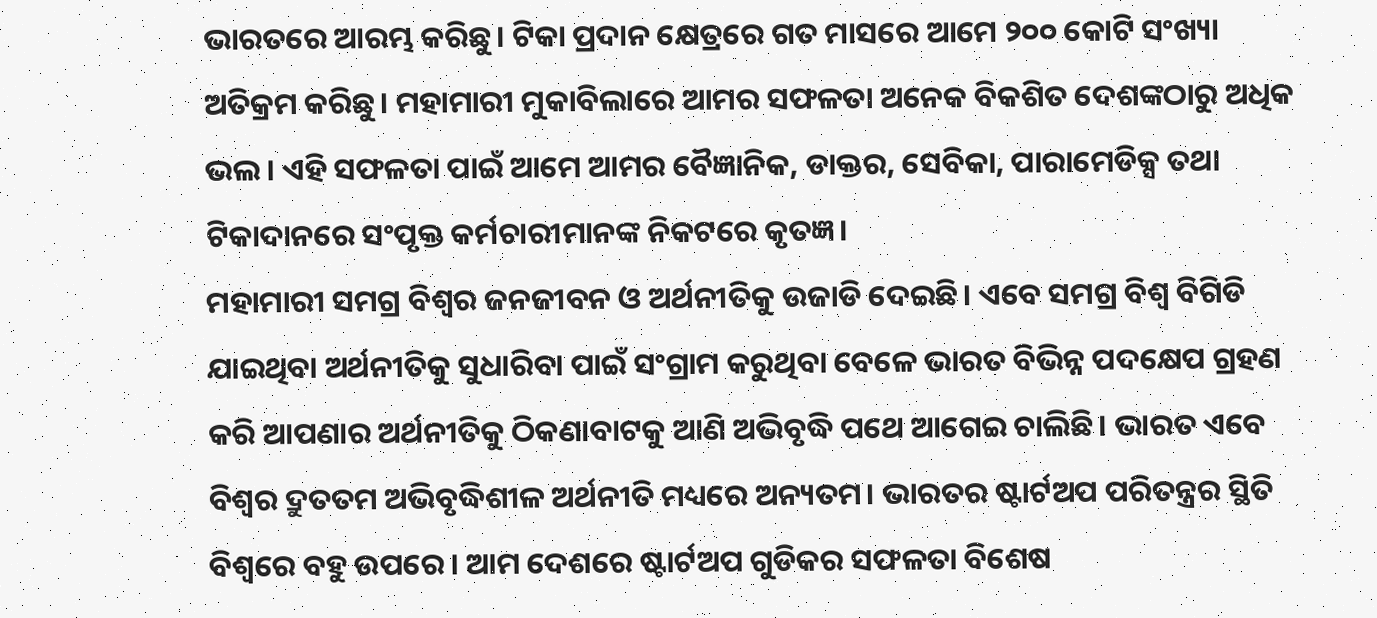ଭାରତରେ ଆରମ୍ଭ କରିଛୁ। ଟିକା ପ୍ରଦାନ କ୍ଷେତ୍ରରେ ଗତ ମାସରେ ଆମେ ୨୦୦ କୋଟି ସଂଖ୍ୟା ଅତିକ୍ରମ କରିଛୁ। ମହାମାରୀ ମୁକାବିଲାରେ ଆମର ସଫଳତା ଅନେକ ବିକଶିତ ଦେଶଙ୍କଠାରୁ ଅଧିକ ଭଲ। ଏହି ସଫଳତା ପାଇଁ ଆମେ ଆମର ବୈଜ୍ଞାନିକ, ଡାକ୍ତର, ସେବିକା, ପାରାମେଡିକ୍ସ ତଥା ଟିକାଦାନରେ ସଂପୃକ୍ତ କର୍ମଚାରୀମାନଙ୍କ ନିକଟରେ କୃତଜ୍ଞ।
ମହାମାରୀ ସମଗ୍ର ବିଶ୍ୱର ଜନଜୀବନ ଓ ଅର୍ଥନୀତିକୁ ଉଜାଡି ଦେଇଛି। ଏବେ ସମଗ୍ର ବିଶ୍ୱ ବିଗିଡି ଯାଇଥିବା ଅର୍ଥନୀତିକୁ ସୁଧାରିବା ପାଇଁ ସଂଗ୍ରାମ କରୁଥିବା ବେଳେ ଭାରତ ବିଭିନ୍ନ ପଦକ୍ଷେପ ଗ୍ରହଣ କରି ଆପଣାର ଅର୍ଥନୀତିକୁ ଠିକଣାବାଟକୁ ଆଣି ଅଭିବୃଦ୍ଧି ପଥେ ଆଗେଇ ଚାଲିଛି। ଭାରତ ଏବେ ବିଶ୍ୱର ଦ୍ରୁତତମ ଅଭିବୃଦ୍ଧିଶୀଳ ଅର୍ଥନୀତି ମଧ୍ୟରେ ଅନ୍ୟତମ। ଭାରତର ଷ୍ଟାର୍ଟଅପ ପରିତନ୍ତ୍ରର ସ୍ଥିତି ବିଶ୍ୱରେ ବହୁ ଉପରେ। ଆମ ଦେଶରେ ଷ୍ଟାର୍ଟଅପ ଗୁଡିକର ସଫଳତା ବିଶେଷ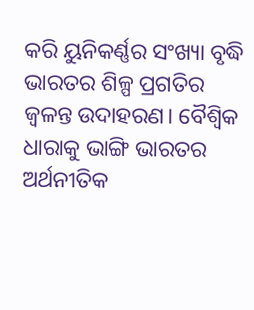କରି ୟୁନିକର୍ଣ୍ଣର ସଂଖ୍ୟା ବୃଦ୍ଧି ଭାରତର ଶିଳ୍ପ ପ୍ରଗତିର ଜ୍ୱଳନ୍ତ ଉଦାହରଣ। ବୈଶ୍ୱିକ ଧାରାକୁ ଭାଙ୍ଗି ଭାରତର ଅର୍ଥନୀତିକ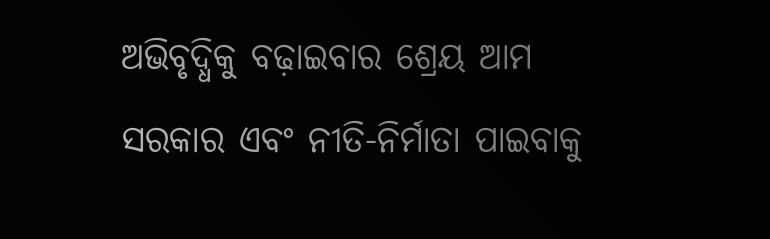ଅଭିବୃଦ୍ଧିକୁ ବଢ଼ାଇବାର ଶ୍ରେୟ ଆମ ସରକାର ଏବଂ ନୀତି-ନିର୍ମାତା ପାଇବାକୁ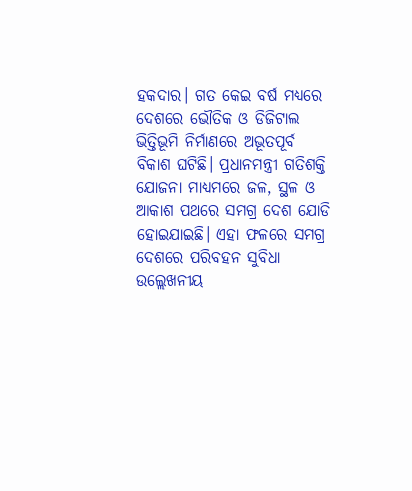ହକଦାର। ଗତ କେଇ ବର୍ଷ ମଧ୍ୟରେ ଦେଶରେ ଭୌତିକ ଓ ଡିଜିଟାଲ ଭିତ୍ତିଭୂମି ନିର୍ମାଣରେ ଅଭୂତପୂର୍ବ ବିକାଶ ଘଟିଛି। ପ୍ରଧାନମନ୍ତ୍ରୀ ଗତିଶକ୍ତି ଯୋଜନା ମାଧ୍ୟମରେ ଜଳ, ସ୍ଥଳ ଓ ଆକାଶ ପଥରେ ସମଗ୍ର ଦେଶ ଯୋଡି ହୋଇଯାଇଛି। ଏହା ଫଳରେ ସମଗ୍ର ଦେଶରେ ପରିବହନ ସୁବିଧା ଉଲ୍ଲେଖନୀୟ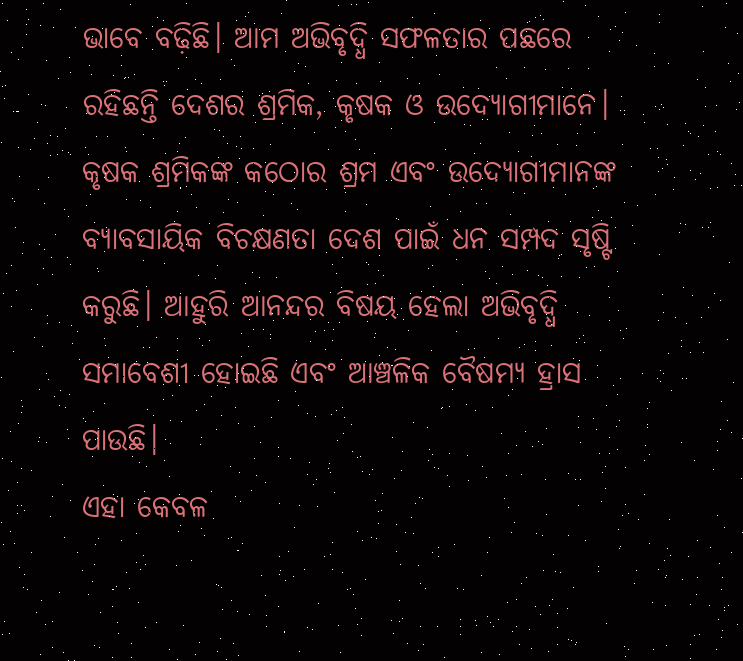ଭାବେ ବଢ଼ିଛି। ଆମ ଅଭିବୃଦ୍ଧି ସଫଳତାର ପଛରେ ରହିଛନ୍ତି ଦେଶର ଶ୍ରମିକ, କୃଷକ ଓ ଉଦ୍ୟୋଗୀମାନେ। କୃଷକ ଶ୍ରମିକଙ୍କ କଠୋର ଶ୍ରମ ଏବଂ ଉଦ୍ୟୋଗୀମାନଙ୍କ ବ୍ୟାବସାୟିକ ବିଚକ୍ଷଣତା ଦେଶ ପାଇଁ ଧନ ସମ୍ପଦ ସୃଷ୍ଟି କରୁଛି। ଆହୁରି ଆନନ୍ଦର ବିଷୟ ହେଲା ଅଭିବୃଦ୍ଧି ସମାବେଶୀ ହୋଇଛି ଏବଂ ଆଞ୍ଚଳିକ ବୈଷମ୍ୟ ହ୍ରାସ ପାଉଛି।
ଏହା କେବଳ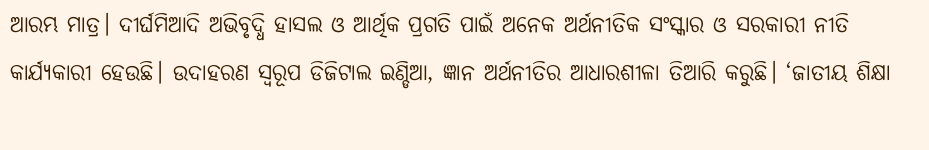ଆରମ୍ଭ ମାତ୍ର। ଦୀର୍ଘମିଆଦି ଅଭିବୃଦ୍ଧି ହାସଲ ଓ ଆର୍ଥିକ ପ୍ରଗତି ପାଇଁ ଅନେକ ଅର୍ଥନୀତିକ ସଂସ୍କାର ଓ ସରକାରୀ ନୀତି କାର୍ଯ୍ୟକାରୀ ହେଉଛି। ଉଦାହରଣ ସ୍ୱରୂପ ଡିଜିଟାଲ ଇଣ୍ଡିଆ, ଜ୍ଞାନ ଅର୍ଥନୀତିର ଆଧାରଶୀଳା ତିଆରି କରୁଛି। ‘ଜାତୀୟ ଶିକ୍ଷା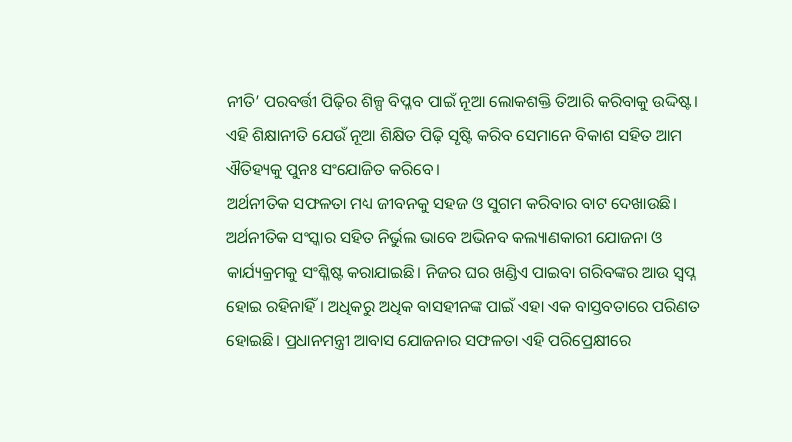ନୀତି’ ପରବର୍ତ୍ତୀ ପିଢ଼ିର ଶିଳ୍ପ ବିପ୍ଳବ ପାଇଁ ନୂଆ ଲୋକଶକ୍ତି ତିଆରି କରିବାକୁ ଉଦ୍ଦିଷ୍ଟ। ଏହି ଶିକ୍ଷାନୀତି ଯେଉଁ ନୂଆ ଶିକ୍ଷିତ ପିଢ଼ି ସୃଷ୍ଟି କରିବ ସେମାନେ ବିକାଶ ସହିତ ଆମ ଐତିହ୍ୟକୁ ପୁନଃ ସଂଯୋଜିତ କରିବେ।
ଅର୍ଥନୀତିକ ସଫଳତା ମଧ୍ୟ ଜୀବନକୁ ସହଜ ଓ ସୁଗମ କରିବାର ବାଟ ଦେଖାଉଛି। ଅର୍ଥନୀତିକ ସଂସ୍କାର ସହିତ ନିର୍ଭୁଲ ଭାବେ ଅଭିନବ କଲ୍ୟାଣକାରୀ ଯୋଜନା ଓ କାର୍ଯ୍ୟକ୍ରମକୁ ସଂଶ୍ଳିଷ୍ଟ କରାଯାଇଛି। ନିଜର ଘର ଖଣ୍ଡିଏ ପାଇବା ଗରିବଙ୍କର ଆଉ ସ୍ୱପ୍ନ ହୋଇ ରହିନାହିଁ। ଅଧିକରୁ ଅଧିକ ବାସହୀନଙ୍କ ପାଇଁ ଏହା ଏକ ବାସ୍ତବତାରେ ପରିଣତ ହୋଇଛି। ପ୍ରଧାନମନ୍ତ୍ରୀ ଆବାସ ଯୋଜନାର ସଫଳତା ଏହି ପରିପ୍ରେକ୍ଷୀରେ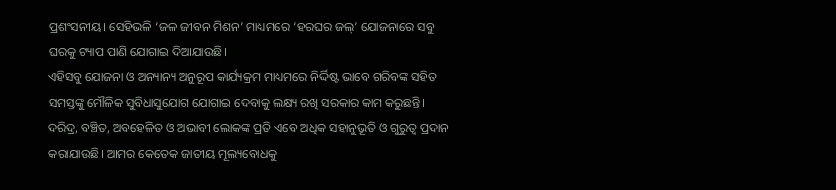ପ୍ରଶଂସନୀୟ। ସେହିଭଳି ‘ଜଳ ଜୀବନ ମିଶନ’ ମାଧ୍ୟମରେ ‘ହରଘର ଜଲ୍’ ଯୋଜନାରେ ସବୁ ଘରକୁ ଟ୍ୟାପ ପାଣି ଯୋଗାଇ ଦିଆଯାଉଛି।
ଏହିସବୁ ଯୋଜନା ଓ ଅନ୍ୟାନ୍ୟ ଅନୁରୂପ କାର୍ଯ୍ୟକ୍ରମ ମାଧ୍ୟମରେ ନିର୍ଦ୍ଦିଷ୍ଟ ଭାବେ ଗରିବଙ୍କ ସହିତ ସମସ୍ତଙ୍କୁ ମୌଳିକ ସୁବିଧାସୁଯୋଗ ଯୋଗାଇ ଦେବାକୁ ଲକ୍ଷ୍ୟ ରଖି ସରକାର କାମ କରୁଛନ୍ତି। ଦରିଦ୍ର, ବଞ୍ଚିତ, ଅବହେଳିତ ଓ ଅଭାବୀ ଲୋକଙ୍କ ପ୍ରତି ଏବେ ଅଧିକ ସହାନୁଭୂତି ଓ ଗୁରୁତ୍ୱ ପ୍ରଦାନ କରାଯାଉଛି। ଆମର କେତେକ ଜାତୀୟ ମୂଲ୍ୟବୋଧକୁ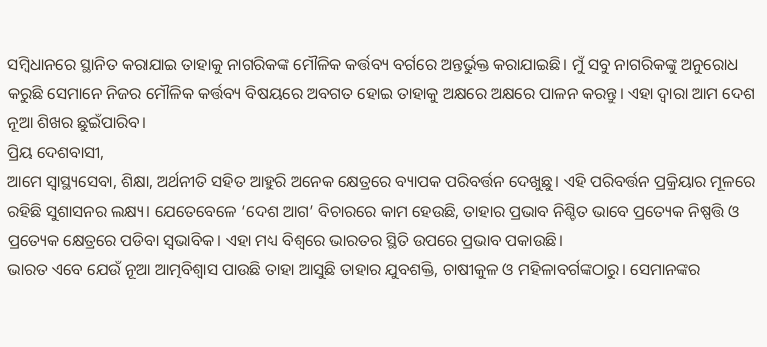ସମ୍ବିଧାନରେ ସ୍ଥାନିତ କରାଯାଇ ତାହାକୁ ନାଗରିକଙ୍କ ମୌଳିକ କର୍ତ୍ତବ୍ୟ ବର୍ଗରେ ଅନ୍ତର୍ଭୁକ୍ତ କରାଯାଇଛି। ମୁଁ ସବୁ ନାଗରିକଙ୍କୁ ଅନୁରୋଧ କରୁଛି ସେମାନେ ନିଜର ମୌଳିକ କର୍ତ୍ତବ୍ୟ ବିଷୟରେ ଅବଗତ ହୋଇ ତାହାକୁ ଅକ୍ଷରେ ଅକ୍ଷରେ ପାଳନ କରନ୍ତୁ। ଏହା ଦ୍ୱାରା ଆମ ଦେଶ ନୂଆ ଶିଖର ଛୁଇଁପାରିବ।
ପ୍ରିୟ ଦେଶବାସୀ,
ଆମେ ସ୍ୱାସ୍ଥ୍ୟସେବା, ଶିକ୍ଷା, ଅର୍ଥନୀତି ସହିତ ଆହୁରି ଅନେକ କ୍ଷେତ୍ରରେ ବ୍ୟାପକ ପରିବର୍ତ୍ତନ ଦେଖୁଛୁ। ଏହି ପରିବର୍ତ୍ତନ ପ୍ରକ୍ରିୟାର ମୂଳରେ ରହିଛି ସୁଶାସନର ଲକ୍ଷ୍ୟ। ଯେତେବେଳେ ‘ଦେଶ ଆଗ’ ବିଚାରରେ କାମ ହେଉଛି, ତାହାର ପ୍ରଭାବ ନିଶ୍ଚିତ ଭାବେ ପ୍ରତ୍ୟେକ ନିଷ୍ପତ୍ତି ଓ ପ୍ରତ୍ୟେକ କ୍ଷେତ୍ରରେ ପଡିବା ସ୍ୱଭାବିକ। ଏହା ମଧ୍ୟ ବିଶ୍ୱରେ ଭାରତର ସ୍ଥିତି ଉପରେ ପ୍ରଭାବ ପକାଉଛି।
ଭାରତ ଏବେ ଯେଉଁ ନୂଆ ଆତ୍ମବିଶ୍ୱାସ ପାଉଛି ତାହା ଆସୁଛି ତାହାର ଯୁବଶକ୍ତି, ଚାଷୀକୁଳ ଓ ମହିଳାବର୍ଗଙ୍କଠାରୁ। ସେମାନଙ୍କର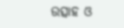ଉତ୍ସାହ ଓ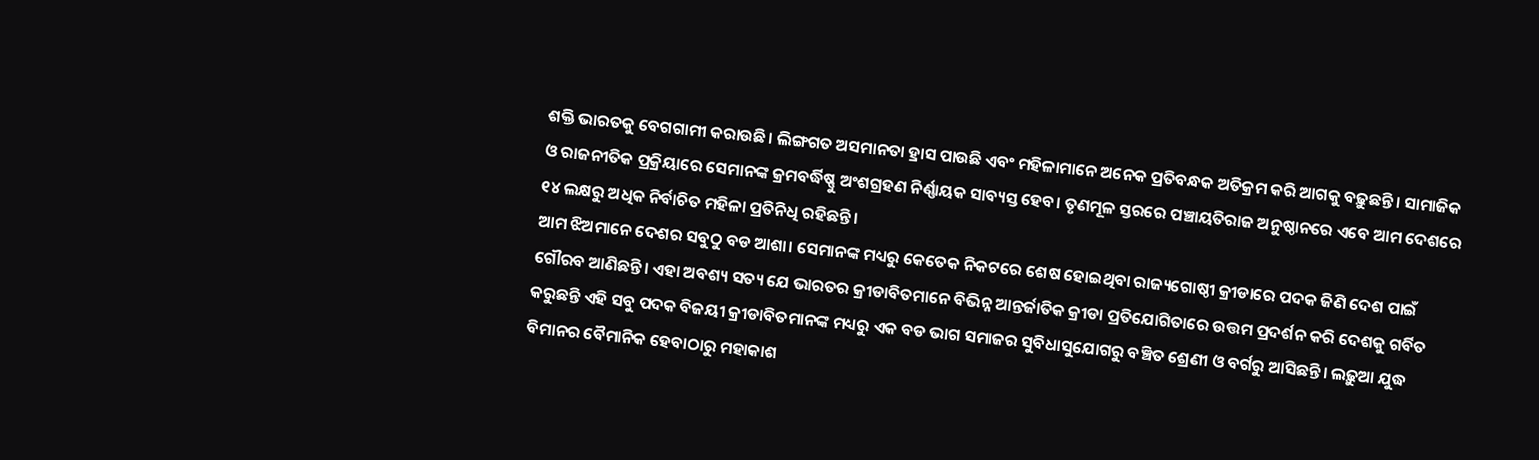ଶକ୍ତି ଭାରତକୁ ବେଗଗାମୀ କରାଉଛି। ଲିଙ୍ଗଗତ ଅସମାନତା ହ୍ରାସ ପାଉଛି ଏବଂ ମହିଳାମାନେ ଅନେକ ପ୍ରତିବନ୍ଧକ ଅତିକ୍ରମ କରି ଆଗକୁ ବଢ଼ୁଛନ୍ତି। ସାମାଜିକ ଓ ରାଜନୀତିକ ପ୍ରକ୍ରିୟାରେ ସେମାନଙ୍କ କ୍ରମବର୍ଦ୍ଧିଷ୍ଣୁ ଅଂଶଗ୍ରହଣ ନିର୍ଣ୍ଣାୟକ ସାବ୍ୟସ୍ତ ହେବ। ତୃଣମୂଳ ସ୍ତରରେ ପଞ୍ଚାୟତିରାଜ ଅନୁଷ୍ଠାନରେ ଏବେ ଆମ ଦେଶରେ ୧୪ ଲକ୍ଷରୁ ଅଧିକ ନିର୍ବାଚିତ ମହିଳା ପ୍ରତିନିଧି ରହିଛନ୍ତି।
ଆମ ଝିଅମାନେ ଦେଶର ସବୁଠୁ ବଡ ଆଶା। ସେମାନଙ୍କ ମଧ୍ୟରୁ କେତେକ ନିକଟରେ ଶେଷ ହୋଇଥିବା ରାଜ୍ୟଗୋଷ୍ଠୀ କ୍ରୀଡାରେ ପଦକ ଜିଣି ଦେଶ ପାଇଁ ଗୌରବ ଆଣିଛନ୍ତି। ଏହା ଅବଶ୍ୟ ସତ୍ୟ ଯେ ଭାରତର କ୍ରୀଡାବିତମାନେ ବିଭିନ୍ନ ଆନ୍ତର୍ଜାତିକ କ୍ରୀଡା ପ୍ରତିଯୋଗିତାରେ ଉତ୍ତମ ପ୍ରଦର୍ଶନ କରି ଦେଶକୁ ଗର୍ବିତ କରୁଛନ୍ତି ଏହି ସବୁ ପଦକ ବିଜୟୀ କ୍ରୀଡାବିତମାନଙ୍କ ମଧ୍ୟରୁ ଏକ ବଡ ଭାଗ ସମାଜର ସୁବିଧାସୁଯୋଗରୁ ବଞ୍ଚିତ ଶ୍ରେଣୀ ଓ ବର୍ଗରୁ ଆସିଛନ୍ତି। ଲଢ଼ୁଆ ଯୁଦ୍ଧ ବିମାନର ବୈମାନିକ ହେବାଠାରୁ ମହାକାଶ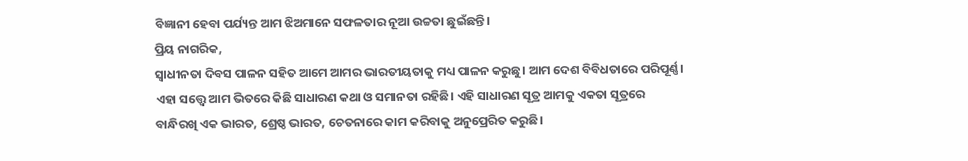ବିଜ୍ଞାନୀ ହେବା ପର୍ଯ୍ୟନ୍ତ ଆମ ଝିଅମାନେ ସଫଳତାର ନୂଆ ଉଚ୍ଚତା ଛୁଇଁଛନ୍ତି।
ପ୍ରିୟ ନାଗରିକ,
ସ୍ୱାଧୀନତା ଦିବସ ପାଳନ ସହିତ ଆମେ ଆମର ଭାରତୀୟତାକୁ ମଧ୍ୟ ପାଳନ କରୁଛୁ। ଆମ ଦେଶ ବିବିଧତାରେ ପରିପୂର୍ଣ୍ଣ। ଏହା ସତ୍ତ୍ୱେ ଆମ ଭିତରେ କିଛି ସାଧାରଣ କଥା ଓ ସମାନତା ରହିଛି। ଏହି ସାଧାରଣ ସୂତ୍ର ଆମକୁ ଏକତା ସୂତ୍ରରେ ବାନ୍ଧିରଖି ଏକ ଭାରତ, ଶ୍ରେଷ୍ଠ ଭାରତ, ଚେତନାରେ କାମ କରିବାକୁ ଅନୁପ୍ରେରିତ କରୁଛି।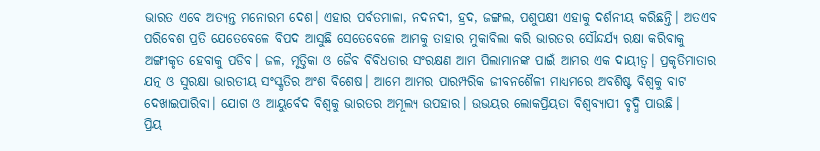ଭାରତ ଏବେ ଅତ୍ୟନ୍ତ ମନୋରମ ଦେଶ। ଏହାର ପର୍ବତମାଳା, ନଦନଦୀ, ହ୍ରଦ, ଜଙ୍ଗଲ, ପଶୁପକ୍ଷୀ ଏହାକୁ ଦର୍ଶନୀୟ କରିଛନ୍ତି। ଅତଏବ ପରିବେଶ ପ୍ରତି ଯେତେବେଳେ ବିପଦ ଆସୁଛି ସେତେବେଳେ ଆମକୁ ତାହାର ମୁକାବିଲା କରି ଭାରତର ସୌନ୍ଦର୍ଯ୍ୟ ରକ୍ଷା କରିବାକୁ ଅଙ୍ଗୀକୃତ ହେବାକୁ ପଡିବ। ଜଳ, ମୃତ୍ତିକା ଓ ଜୈବ ବିବିଧତାର ସଂରକ୍ଷଣ ଆମ ପିଲାମାନଙ୍କ ପାଇଁ ଆମର ଏକ ଦାୟୀତ୍ୱ। ପ୍ରକୃତିମାତାର ଯତ୍ନ ଓ ସୁରକ୍ଷା ଭାରତୀୟ ସଂସ୍କୃତିର ଅଂଶ ବିଶେଷ। ଆମେ ଆମର ପାରମ୍ପରିକ ଜୀବନଶୈଳୀ ମାଧ୍ୟମରେ ଅବଶିଷ୍ଟ ବିଶ୍ୱକୁ ବାଟ ଦେଖାଇପାରିବା। ଯୋଗ ଓ ଆୟୁର୍ବେଦ ବିଶ୍ୱକୁ ଭାରତର ଅମୂଲ୍ୟ ଉପହାର। ଉଭୟର ଲୋକପ୍ରିୟତା ବିଶ୍ୱବ୍ୟାପୀ ବୃଦ୍ଧି ପାଉଛି।
ପ୍ରିୟ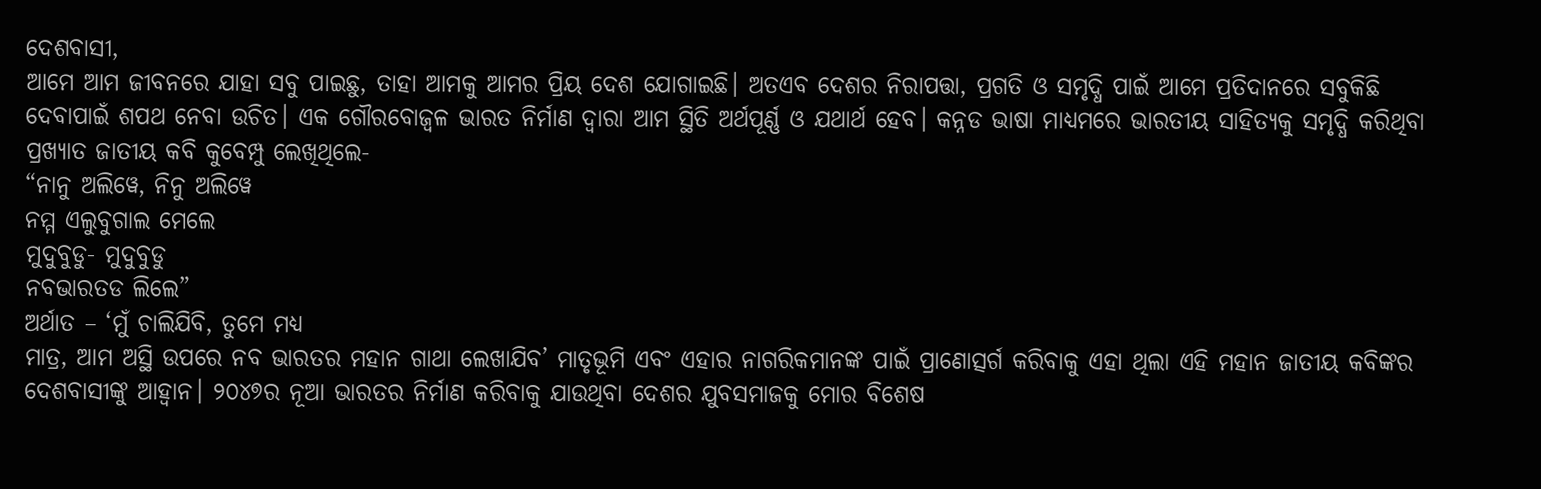ଦେଶବାସୀ,
ଆମେ ଆମ ଜୀବନରେ ଯାହା ସବୁ ପାଇଛୁ, ତାହା ଆମକୁ ଆମର ପ୍ରିୟ ଦେଶ ଯୋଗାଇଛି। ଅତଏବ ଦେଶର ନିରାପତ୍ତା, ପ୍ରଗତି ଓ ସମୃଦ୍ଧି ପାଇଁ ଆମେ ପ୍ରତିଦାନରେ ସବୁକିଛି ଦେବାପାଇଁ ଶପଥ ନେବା ଉଚିତ। ଏକ ଗୌରବୋଜ୍ୱଳ ଭାରତ ନିର୍ମାଣ ଦ୍ୱାରା ଆମ ସ୍ଥିତି ଅର୍ଥପୂର୍ଣ୍ଣ ଓ ଯଥାର୍ଥ ହେବ। କନ୍ନଡ ଭାଷା ମାଧ୍ୟମରେ ଭାରତୀୟ ସାହିତ୍ୟକୁ ସମୃଦ୍ଧି କରିଥିବା ପ୍ରଖ୍ୟାତ ଜାତୀୟ କବି କୁବେମ୍ପୁ ଲେଖିଥିଲେ-
“ନାନୁ ଅଲିୱେ, ନିନୁ ଅଲିୱେ
ନମ୍ମ ଏଲୁବୁଗାଲ ମେଲେ
ମୁଦୁବୁଡୁ- ମୁଦୁବୁଡୁ
ନବଭାରତଡ ଲିଲେ”
ଅର୍ଥାତ – ‘ମୁଁ ଚାଲିଯିବି, ତୁମେ ମଧ୍ୟ
ମାତ୍ର, ଆମ ଅସ୍ଥି ଉପରେ ନବ ଭାରତର ମହାନ ଗାଥା ଲେଖାଯିବ’ ମାତୃଭୂମି ଏବଂ ଏହାର ନାଗରିକମାନଙ୍କ ପାଇଁ ପ୍ରାଣୋତ୍ସର୍ଗ କରିବାକୁ ଏହା ଥିଲା ଏହି ମହାନ ଜାତୀୟ କବିଙ୍କର ଦେଶବାସୀଙ୍କୁ ଆହ୍ୱାନ। ୨୦୪୭ର ନୂଆ ଭାରତର ନିର୍ମାଣ କରିବାକୁ ଯାଉଥିବା ଦେଶର ଯୁବସମାଜକୁ ମୋର ବିଶେଷ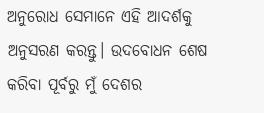ଅନୁରୋଧ ସେମାନେ ଏହି ଆଦର୍ଶକୁ ଅନୁସରଣ କରନ୍ତୁ। ଉଦବୋଧନ ଶେଷ କରିବା ପୂର୍ବରୁ ମୁଁ ଦେଶର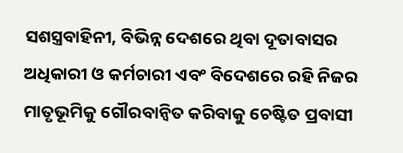ସଶସ୍ତ୍ରବାହିନୀ, ବିଭିନ୍ନ ଦେଶରେ ଥିବା ଦୂତାବାସର ଅଧିକାରୀ ଓ କର୍ମଚାରୀ ଏବଂ ବିଦେଶରେ ରହି ନିଜର ମାତୃଭୂମିକୁ ଗୌରବାନ୍ୱିତ କରିବାକୁ ଚେଷ୍ଟିତ ପ୍ରବାସୀ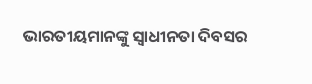ଭାରତୀୟମାନଙ୍କୁ ସ୍ୱାଧୀନତା ଦିବସର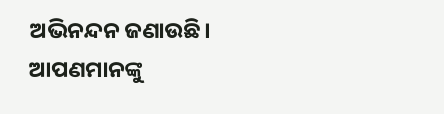ଅଭିନନ୍ଦନ ଜଣାଉଛି। ଆପଣମାନଙ୍କୁ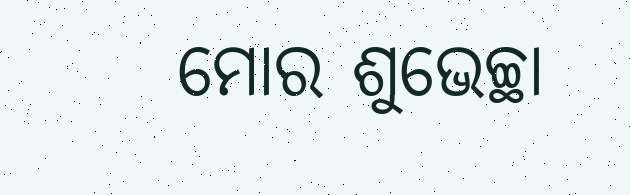ମୋର ଶୁଭେଚ୍ଛା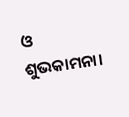ଓ ଶୁଭକାମନା।